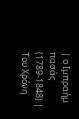| ο Ιμπραήμ πασάς (1789-1848) |
Του Χρόνη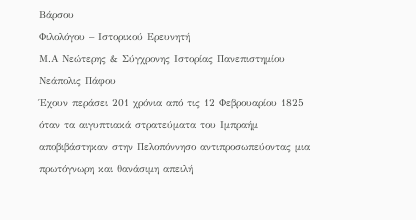Βάρσου
Φιλολόγου – Ιστορικού Ερευνητή
Μ.Α Νεώτερης & Σύγχρονης Ιστορίας Πανεπιστημίου Νεάπολις Πάφου
Έχουν περάσει 201 χρόνια από τις 12 Φεβρουαρίου 1825 όταν τα αιγυπτιακά στρατεύματα του Ιμπραήμ αποβιβάστηκαν στην Πελοπόννησο αντιπροσωπεύοντας μια πρωτόγνωρη και θανάσιμη απειλή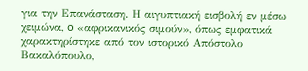για την Επανάσταση. Η αιγυπτιακή εισβολή εν μέσω χειμώνα, o «αφρικανικός σιμούν», όπως εμφατικά χαρακτηρίστηκε από τον ιστορικό Απόστολο Βακαλόπουλο,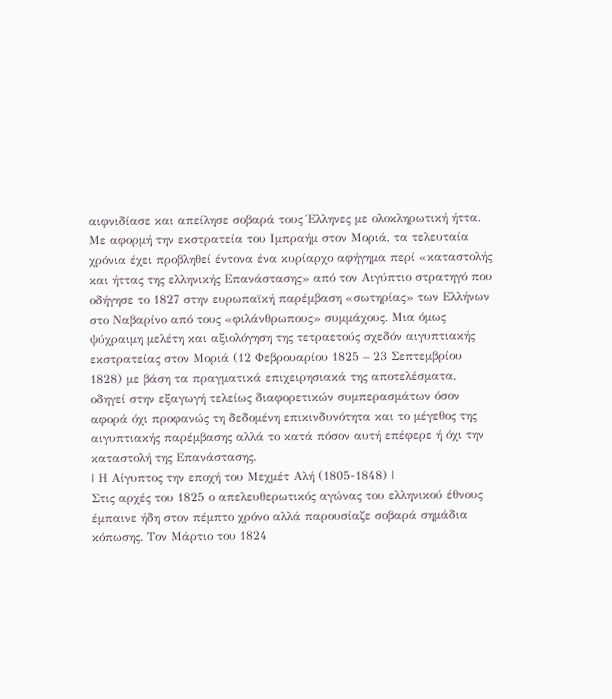αιφνιδίασε και απείλησε σοβαρά τους Έλληνες με ολοκληρωτική ήττα. Με αφορμή την εκστρατεία του Ιμπραήμ στον Μοριά, τα τελευταία χρόνια έχει προβληθεί έντονα ένα κυρίαρχο αφήγημα περί «καταστολής και ήττας της ελληνικής Επανάστασης» από τον Αιγύπτιο στρατηγό που οδήγησε το 1827 στην ευρωπαϊκή παρέμβαση «σωτηρίας» των Ελλήνων στο Ναβαρίνο από τους «φιλάνθρωπους» συμμάχους. Μια όμως ψύχραιμη μελέτη και αξιολόγηση της τετραετούς σχεδόν αιγυπτιακής εκστρατείας στον Μοριά (12 Φεβρουαρίου 1825 – 23 Σεπτεμβρίου 1828) με βάση τα πραγματικά επιχειρησιακά της αποτελέσματα, οδηγεί στην εξαγωγή τελείως διαφορετικών συμπερασμάτων όσον αφορά όχι προφανώς τη δεδομένη επικινδυνότητα και το μέγεθος της αιγυπτιακής παρέμβασης αλλά το κατά πόσον αυτή επέφερε ή όχι την καταστολή της Επανάστασης.
| Η Αίγυπτος την εποχή του Μεχμέτ Αλή (1805-1848) |
Στις αρχές του 1825 ο απελευθερωτικός αγώνας του ελληνικού έθνους έμπαινε ήδη στον πέμπτο χρόνο αλλά παρουσίαζε σοβαρά σημάδια κόπωσης. Τον Μάρτιο του 1824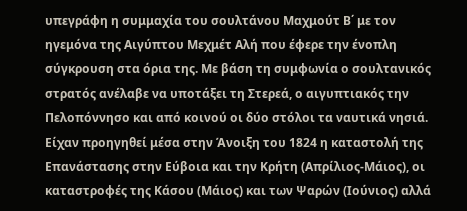υπεγράφη η συμμαχία του σουλτάνου Μαχμούτ Β΄ με τον ηγεμόνα της Αιγύπτου Μεχμέτ Αλή που έφερε την ένοπλη σύγκρουση στα όρια της. Με βάση τη συμφωνία ο σουλτανικός στρατός ανέλαβε να υποτάξει τη Στερεά, ο αιγυπτιακός την Πελοπόννησο και από κοινού οι δύο στόλοι τα ναυτικά νησιά. Είχαν προηγηθεί μέσα στην Άνοιξη του 1824 η καταστολή της Επανάστασης στην Εύβοια και την Κρήτη (Απρίλιος-Μάιος), οι καταστροφές της Κάσου (Μάιος) και των Ψαρών (Ιούνιος) αλλά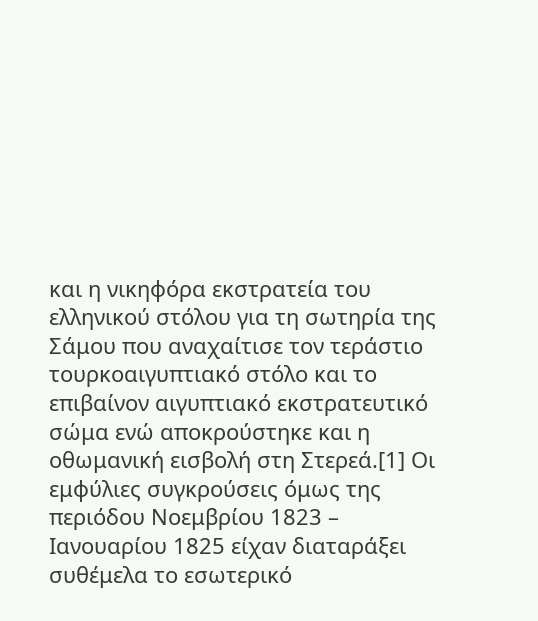και η νικηφόρα εκστρατεία του ελληνικού στόλου για τη σωτηρία της Σάμου που αναχαίτισε τον τεράστιο τουρκοαιγυπτιακό στόλο και το επιβαίνον αιγυπτιακό εκστρατευτικό σώμα ενώ αποκρούστηκε και η οθωμανική εισβολή στη Στερεά.[1] Οι εμφύλιες συγκρούσεις όμως της περιόδου Νοεμβρίου 1823 – Ιανουαρίου 1825 είχαν διαταράξει συθέμελα το εσωτερικό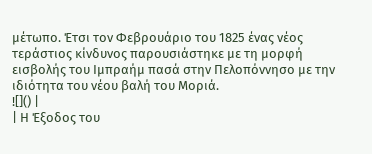μέτωπο. Έτσι τον Φεβρουάριο του 1825 ένας νέος τεράστιος κίνδυνος παρουσιάστηκε με τη μορφή εισβολής του Ιμπραήμ πασά στην Πελοπόννησο με την ιδιότητα του νέου βαλή του Μοριά.
![]() |
| Η Έξοδος του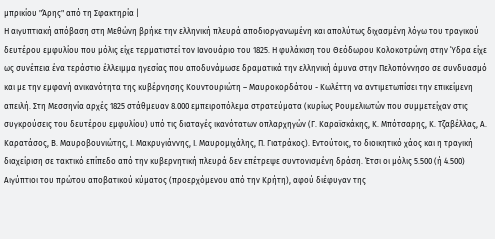μπρικίου "Άρης" από τη Σφακτηρία |
Η αιγυπτιακή απόβαση στη Μεθώνη βρήκε την ελληνική πλευρά αποδιοργανωμένη και απολύτως διχασμένη λόγω του τραγικού δευτέρου εμφυλίου που μόλις είχε τερματιστεί τον Ιανουάριο του 1825. Η φυλάκιση του Θεόδωρου Κολοκοτρώνη στην Ύδρα είχε ως συνέπεια ένα τεράστιο έλλειμμα ηγεσίας που αποδυνάμωσε δραματικά την ελληνική άμυνα στην Πελοπόννησο σε συνδυασμό και με την εμφανή ανικανότητα της κυβέρνησης Κουντουριώτη – Μαυροκορδάτου - Κωλέττη να αντιμετωπίσει την επικείμενη απειλή. Στη Μεσσηνία αρχές 1825 στάθμευαν 8.000 εμπειροπόλεμα στρατεύματα (κυρίως Ρουμελιωτών που συμμετείχαν στις συγκρούσεις του δευτέρου εμφυλίου) υπό τις διαταγές ικανότατων οπλαρχηγών (Γ. Καραϊσκάκης, Κ. Μπότσαρης, Κ. Τζαβέλλας, Α. Καρατάσος, Β. Μαυροβουνιώτης, Ι. Μακρυγιάννης, Ι. Μαυρομιχάλης, Π. Γιατράκος). Εντούτοις, το διοικητικό χάος και η τραγική διαχείριση σε τακτικό επίπεδο από την κυβερνητική πλευρά δεν επέτρεψε συντονισμένη δράση. Έτσι οι μόλις 5.500 (ή 4.500) Αιγύπτιοι του πρώτου αποβατικού κύματος (προερχόμενου από την Κρήτη), αφού διέφυγαν της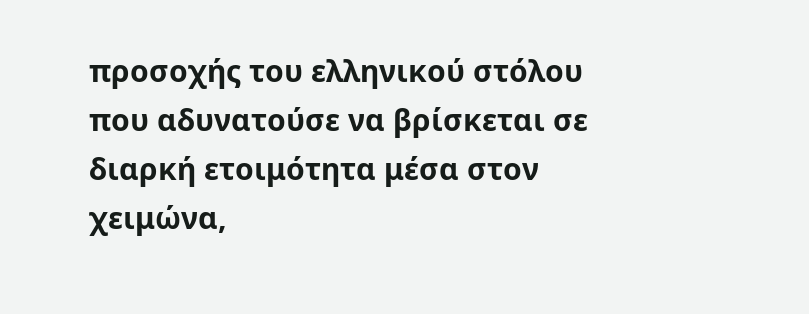προσοχής του ελληνικού στόλου που αδυνατούσε να βρίσκεται σε διαρκή ετοιμότητα μέσα στον χειμώνα,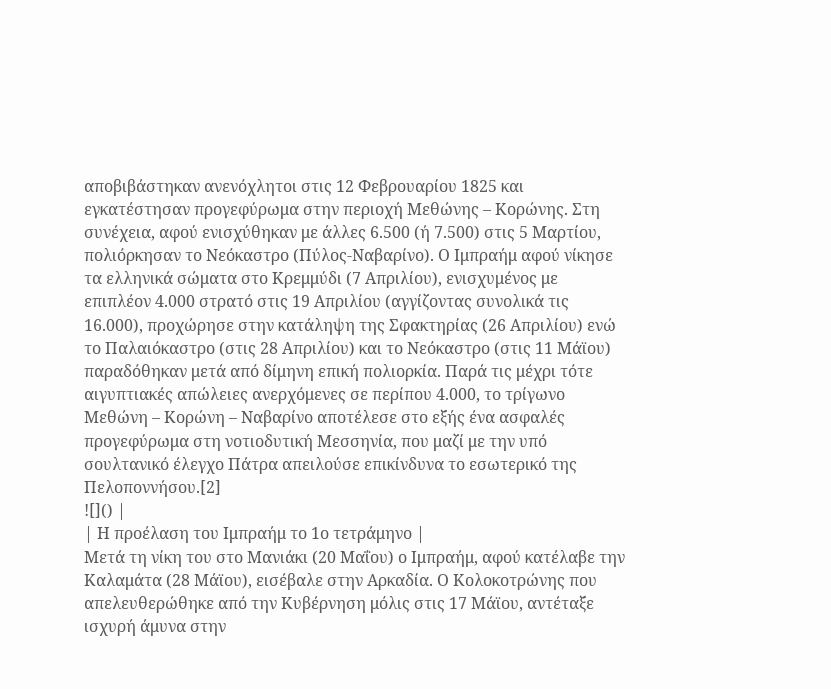αποβιβάστηκαν ανενόχλητοι στις 12 Φεβρουαρίου 1825 και εγκατέστησαν προγεφύρωμα στην περιοχή Μεθώνης – Κορώνης. Στη συνέχεια, αφού ενισχύθηκαν με άλλες 6.500 (ή 7.500) στις 5 Μαρτίου, πολιόρκησαν το Νεόκαστρο (Πύλος-Ναβαρίνο). Ο Ιμπραήμ αφού νίκησε τα ελληνικά σώματα στο Κρεμμύδι (7 Απριλίου), ενισχυμένος με επιπλέον 4.000 στρατό στις 19 Απριλίου (αγγίζοντας συνολικά τις 16.000), προχώρησε στην κατάληψη της Σφακτηρίας (26 Απριλίου) ενώ το Παλαιόκαστρο (στις 28 Απριλίου) και το Νεόκαστρο (στις 11 Μάϊου) παραδόθηκαν μετά από δίμηνη επική πολιορκία. Παρά τις μέχρι τότε αιγυπτιακές απώλειες ανερχόμενες σε περίπου 4.000, το τρίγωνο Μεθώνη – Κορώνη – Ναβαρίνο αποτέλεσε στο εξής ένα ασφαλές προγεφύρωμα στη νοτιοδυτική Μεσσηνία, που μαζί με την υπό σουλτανικό έλεγχο Πάτρα απειλούσε επικίνδυνα το εσωτερικό της Πελοποννήσου.[2]
![]() |
| Η προέλαση του Ιμπραήμ το 1ο τετράμηνο |
Μετά τη νίκη του στο Μανιάκι (20 Μαΐου) ο Ιμπραήμ, αφού κατέλαβε την Καλαμάτα (28 Μάϊου), εισέβαλε στην Αρκαδία. Ο Κολοκοτρώνης που απελευθερώθηκε από την Κυβέρνηση μόλις στις 17 Μάϊου, αντέταξε ισχυρή άμυνα στην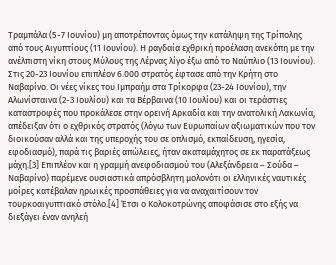Τραμπάλα (5-7 Ιουνίου) μη αποτρέποντας όμως την κατάληψη της Τρίπολης από τους Αιγυπτίους (11 Ιουνίου). Η ραγδαία εχθρική προέλαση ανεκόπη με την ανέλπιστη νίκη στους Μύλους της Λέρνας λίγο έξω από το Ναύπλιο (13 Ιουνίου). Στις 20-23 Ιουνίου επιπλέον 6.000 στρατός έφτασε από την Κρήτη στο Ναβαρίνο. Οι νέες νίκες του Ιμπραήμ στα Τρίκορφα (23-24 Ιουνίου), την Αλωνίσταινα (2-3 Ιουλίου) και τα Βέρβαινα (10 Ιουλίου) και οι τεράστιες καταστροφές που προκάλεσε στην ορεινή Αρκαδία και την ανατολική Λακωνία, απέδειξαν ότι ο εχθρικός στρατός (λόγω των Ευρωπαίων αξιωματικών που τον διοικούσαν αλλά και της υπεροχής του σε οπλισμό, εκπαίδευση, ηγεσία, εφοδιασμό), παρά τις βαριές απώλειες, ήταν ακαταμάχητος σε εκ παρατάξεως μάχη.[3] Επιπλέον και η γραμμή ανεφοδιασμού του (Αλεξάνδρεια – Σούδα – Ναβαρίνο) παρέμενε ουσιαστικά απρόσβλητη μολονότι οι ελληνικές ναυτικές μοίρες κατέβαλαν ηρωικές προσπάθειες για να αναχαιτίσουν τον τουρκοαιγυπτιακό στόλο.[4] Έτσι ο Κολοκοτρώνης αποφάσισε στο εξής να διεξάγει έναν ανηλεή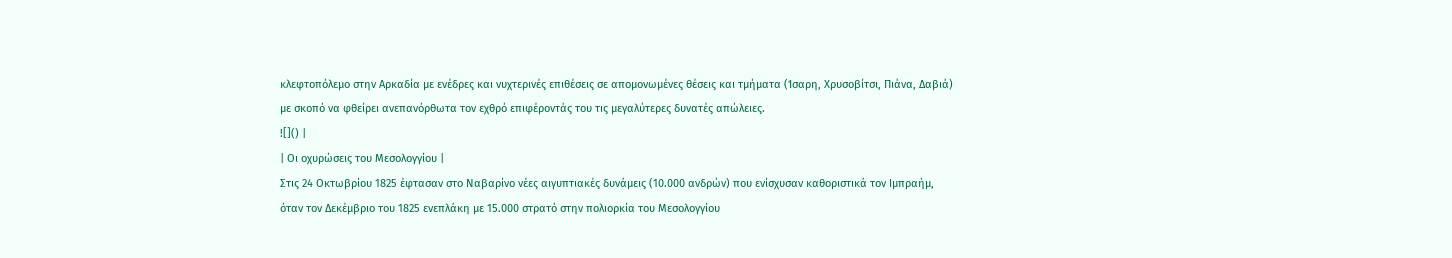κλεφτοπόλεμο στην Αρκαδία με ενέδρες και νυχτερινές επιθέσεις σε απομονωμένες θέσεις και τμήματα (Ίσαρη, Χρυσοβίτσι, Πιάνα, Δαβιά) με σκοπό να φθείρει ανεπανόρθωτα τον εχθρό επιφέροντάς του τις μεγαλύτερες δυνατές απώλειες.
![]() |
| Οι οχυρώσεις του Μεσολογγίου |
Στις 24 Οκτωβρίου 1825 έφτασαν στο Ναβαρίνο νέες αιγυπτιακές δυνάμεις (10.000 ανδρών) που ενίσχυσαν καθοριστικά τον Ιμπραήμ, όταν τον Δεκέμβριο του 1825 ενεπλάκη με 15.000 στρατό στην πολιορκία του Μεσολογγίου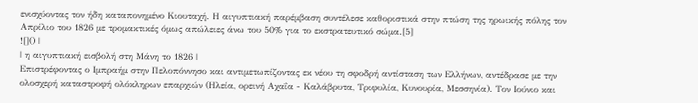ενισχύοντας τον ήδη καταπονημένο Κιουταχή. Η αιγυπτιακή παρέμβαση συντέλεσε καθοριστικά στην πτώση της ηρωικής πόλης τον Απρίλιο του 1826 με τρομακτικές όμως απώλειες άνω του 50% για το εκστρατευτικό σώμα.[5]
![]() |
| η αιγυπτιακή εισβολή στη Μάνη το 1826 |
Επιστρέφοντας ο Ιμπραήμ στην Πελοπόννησο και αντιμετωπίζοντας εκ νέου τη σφοδρή αντίσταση των Ελλήνων, αντέδρασε με την ολοσχερή καταστροφή ολόκληρων επαρχιών (Ηλεία, ορεινή Αχαΐα - Καλάβρυτα, Τριφυλία, Κυνουρία, Μεσσηνία). Τον Ιούνιο και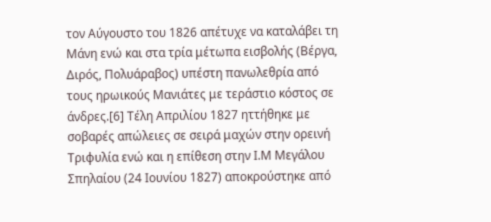τον Αύγουστο του 1826 απέτυχε να καταλάβει τη Μάνη ενώ και στα τρία μέτωπα εισβολής (Βέργα, Διρός, Πολυάραβος) υπέστη πανωλεθρία από τους ηρωικούς Μανιάτες με τεράστιο κόστος σε άνδρες.[6] Τέλη Απριλίου 1827 ηττήθηκε με σοβαρές απώλειες σε σειρά μαχών στην ορεινή Τριφυλία ενώ και η επίθεση στην Ι.Μ Μεγάλου Σπηλαίου (24 Ιουνίου 1827) αποκρούστηκε από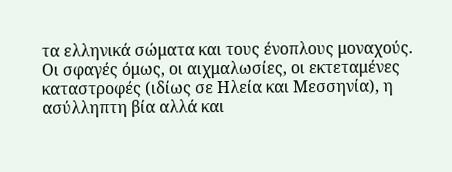τα ελληνικά σώματα και τους ένοπλους μοναχούς.
Οι σφαγές όμως, οι αιχμαλωσίες, οι εκτεταμένες καταστροφές (ιδίως σε Ηλεία και Μεσσηνία), η ασύλληπτη βία αλλά και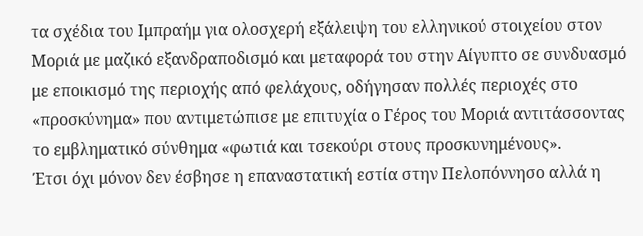τα σχέδια του Ιμπραήμ για ολοσχερή εξάλειψη του ελληνικού στοιχείου στον Μοριά με μαζικό εξανδραποδισμό και μεταφορά του στην Αίγυπτο σε συνδυασμό με εποικισμό της περιοχής από φελάχους, οδήγησαν πολλές περιοχές στο «προσκύνημα» που αντιμετώπισε με επιτυχία ο Γέρος του Μοριά αντιτάσσοντας το εμβληματικό σύνθημα «φωτιά και τσεκούρι στους προσκυνημένους».
Έτσι όχι μόνον δεν έσβησε η επαναστατική εστία στην Πελοπόννησο αλλά η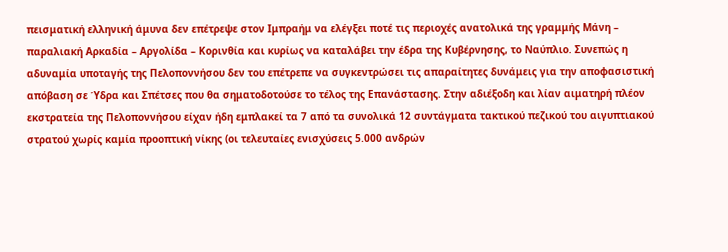πεισματική ελληνική άμυνα δεν επέτρεψε στον Ιμπραήμ να ελέγξει ποτέ τις περιοχές ανατολικά της γραμμής Μάνη – παραλιακή Αρκαδία – Αργολίδα – Κορινθία και κυρίως να καταλάβει την έδρα της Κυβέρνησης, το Ναύπλιο. Συνεπώς η αδυναμία υποταγής της Πελοποννήσου δεν του επέτρεπε να συγκεντρώσει τις απαραίτητες δυνάμεις για την αποφασιστική απόβαση σε Ύδρα και Σπέτσες που θα σηματοδοτούσε το τέλος της Επανάστασης. Στην αδιέξοδη και λίαν αιματηρή πλέον εκστρατεία της Πελοποννήσου είχαν ήδη εμπλακεί τα 7 από τα συνολικά 12 συντάγματα τακτικού πεζικού του αιγυπτιακού στρατού χωρίς καμία προοπτική νίκης (οι τελευταίες ενισχύσεις 5.000 ανδρών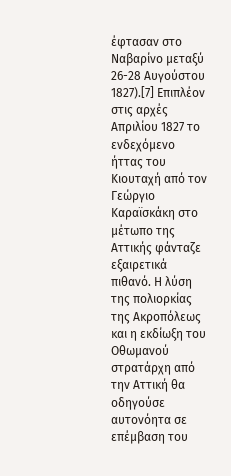έφτασαν στο Ναβαρίνο μεταξύ 26-28 Αυγούστου 1827).[7] Επιπλέον στις αρχές Απριλίου 1827 το ενδεχόμενο ήττας του Κιουταχή από τον Γεώργιο Καραϊσκάκη στο μέτωπο της Αττικής φάνταζε εξαιρετικά πιθανό. Η λύση της πολιορκίας της Ακροπόλεως και η εκδίωξη του Οθωμανού στρατάρχη από την Αττική θα οδηγούσε αυτονόητα σε επέμβαση του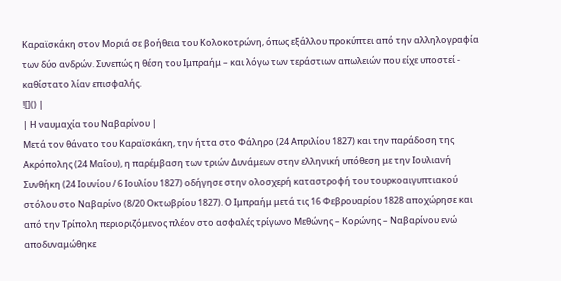Καραϊσκάκη στον Μοριά σε βοήθεια του Κολοκοτρώνη, όπως εξάλλου προκύπτει από την αλληλογραφία των δύο ανδρών. Συνεπώς η θέση του Ιμπραήμ – και λόγω των τεράστιων απωλειών που είχε υποστεί - καθίστατο λίαν επισφαλής.
![]() |
| Η ναυμαχία του Ναβαρίνου |
Μετά τον θάνατο του Καραϊσκάκη, την ήττα στο Φάληρο (24 Απριλίου 1827) και την παράδοση της Ακρόπολης (24 Μαΐου), η παρέμβαση των τριών Δυνάμεων στην ελληνική υπόθεση με την Ιουλιανή Συνθήκη (24 Ιουνίου / 6 Ιουλίου 1827) οδήγησε στην ολοσχερή καταστροφή του τουρκοαιγυπτιακού στόλου στο Ναβαρίνο (8/20 Οκτωβρίου 1827). Ο Ιμπραήμ μετά τις 16 Φεβρουαρίου 1828 αποχώρησε και από την Τρίπολη περιοριζόμενος πλέον στο ασφαλές τρίγωνο Μεθώνης – Κορώνης – Ναβαρίνου ενώ αποδυναμώθηκε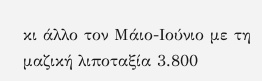κι άλλο τον Μάιο-Ιούνιο με τη μαζική λιποταξία 3.800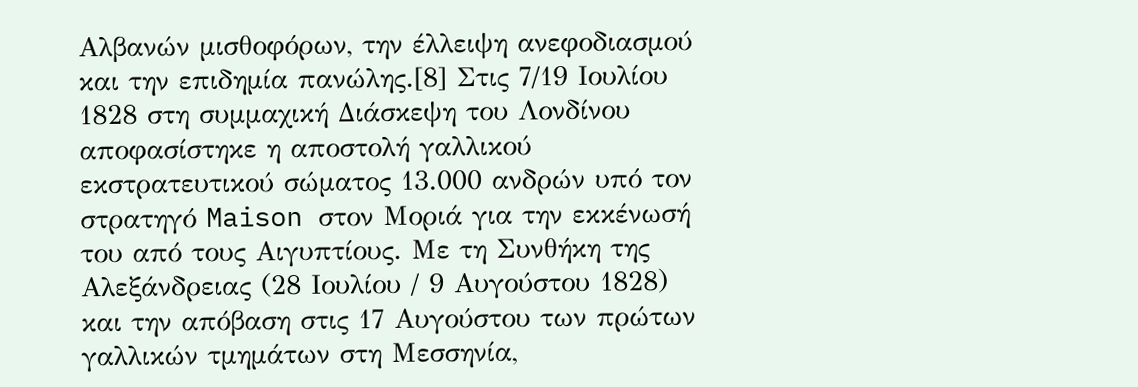Αλβανών μισθοφόρων, την έλλειψη ανεφοδιασμού και την επιδημία πανώλης.[8] Στις 7/19 Ιουλίου 1828 στη συμμαχική Διάσκεψη του Λονδίνου αποφασίστηκε η αποστολή γαλλικού εκστρατευτικού σώματος 13.000 ανδρών υπό τον στρατηγό Maison στον Μοριά για την εκκένωσή του από τους Αιγυπτίους. Με τη Συνθήκη της Αλεξάνδρειας (28 Ιουλίου / 9 Αυγούστου 1828) και την απόβαση στις 17 Αυγούστου των πρώτων γαλλικών τμημάτων στη Μεσσηνία,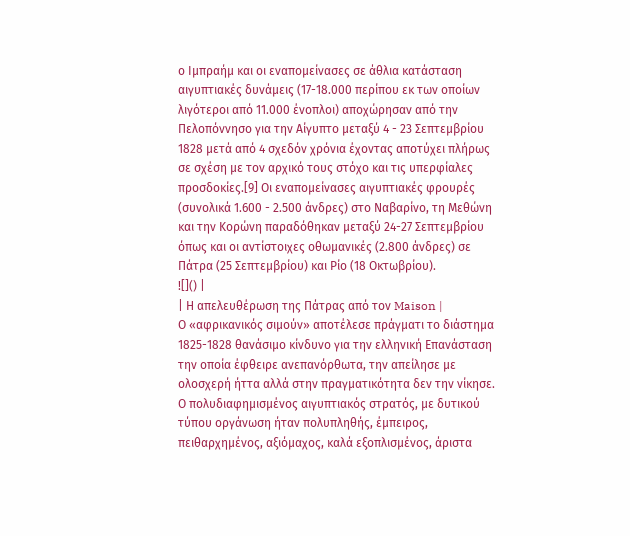ο Ιμπραήμ και οι εναπομείνασες σε άθλια κατάσταση αιγυπτιακές δυνάμεις (17-18.000 περίπου εκ των οποίων λιγότεροι από 11.000 ένοπλοι) αποχώρησαν από την Πελοπόννησο για την Αίγυπτο μεταξύ 4 - 23 Σεπτεμβρίου 1828 μετά από 4 σχεδόν χρόνια έχοντας αποτύχει πλήρως σε σχέση με τον αρχικό τους στόχο και τις υπερφίαλες προσδοκίες.[9] Οι εναπομείνασες αιγυπτιακές φρουρές (συνολικά 1.600 - 2.500 άνδρες) στο Ναβαρίνο, τη Μεθώνη και την Κορώνη παραδόθηκαν μεταξύ 24-27 Σεπτεμβρίου όπως και οι αντίστοιχες οθωμανικές (2.800 άνδρες) σε Πάτρα (25 Σεπτεμβρίου) και Ρίο (18 Οκτωβρίου).
![]() |
| Η απελευθέρωση της Πάτρας από τον Maison |
Ο «αφρικανικός σιμούν» αποτέλεσε πράγματι το διάστημα 1825-1828 θανάσιμο κίνδυνο για την ελληνική Επανάσταση την οποία έφθειρε ανεπανόρθωτα, την απείλησε με ολοσχερή ήττα αλλά στην πραγματικότητα δεν την νίκησε. Ο πολυδιαφημισμένος αιγυπτιακός στρατός, με δυτικού τύπου οργάνωση ήταν πολυπληθής, έμπειρος, πειθαρχημένος, αξιόμαχος, καλά εξοπλισμένος, άριστα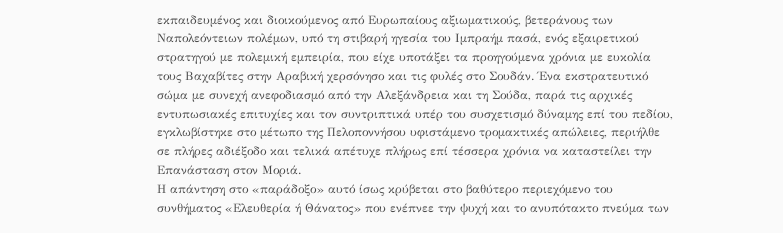εκπαιδευμένος και διοικούμενος από Ευρωπαίους αξιωματικούς, βετεράνους των Ναπολεόντειων πολέμων, υπό τη στιβαρή ηγεσία του Ιμπραήμ πασά, ενός εξαιρετικού στρατηγού με πολεμική εμπειρία, που είχε υποτάξει τα προηγούμενα χρόνια με ευκολία τους Βαχαβίτες στην Αραβική χερσόνησο και τις φυλές στο Σουδάν. Ένα εκστρατευτικό σώμα με συνεχή ανεφοδιασμό από την Αλεξάνδρεια και τη Σούδα, παρά τις αρχικές εντυπωσιακές επιτυχίες και τον συντριπτικά υπέρ του συσχετισμό δύναμης επί του πεδίου, εγκλωβίστηκε στο μέτωπο της Πελοποννήσου υφιστάμενο τρομακτικές απώλειες, περιήλθε σε πλήρες αδιέξοδο και τελικά απέτυχε πλήρως επί τέσσερα χρόνια να καταστείλει την Επανάσταση στον Μοριά.
Η απάντηση στο «παράδοξο» αυτό ίσως κρύβεται στο βαθύτερο περιεχόμενο του συνθήματος «Ελευθερία ή Θάνατος» που ενέπνεε την ψυχή και το ανυπότακτο πνεύμα των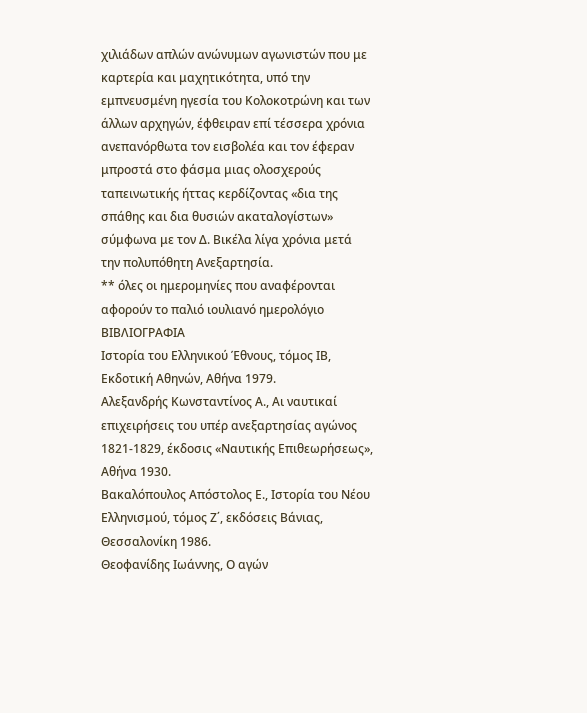χιλιάδων απλών ανώνυμων αγωνιστών που με καρτερία και μαχητικότητα, υπό την εμπνευσμένη ηγεσία του Κολοκοτρώνη και των άλλων αρχηγών, έφθειραν επί τέσσερα χρόνια ανεπανόρθωτα τον εισβολέα και τον έφεραν μπροστά στο φάσμα μιας ολοσχερούς ταπεινωτικής ήττας κερδίζοντας «δια της σπάθης και δια θυσιών ακαταλογίστων» σύμφωνα με τον Δ. Βικέλα λίγα χρόνια μετά την πολυπόθητη Ανεξαρτησία.
** όλες οι ημερομηνίες που αναφέρονται αφορούν το παλιό ιουλιανό ημερολόγιο
ΒΙΒΛΙΟΓΡΑΦΙΑ
Ιστορία του Ελληνικού Έθνους, τόμος ΙΒ, Εκδοτική Αθηνών, Αθήνα 1979.
Αλεξανδρής Κωνσταντίνος Α., Αι ναυτικαί επιχειρήσεις του υπέρ ανεξαρτησίας αγώνος 1821-1829, έκδοσις «Ναυτικής Επιθεωρήσεως», Αθήνα 1930.
Βακαλόπουλος Απόστολος Ε., Ιστορία του Νέου Ελληνισμού, τόμος Ζ΄, εκδόσεις Βάνιας, Θεσσαλονίκη 1986.
Θεοφανίδης Ιωάννης, Ο αγών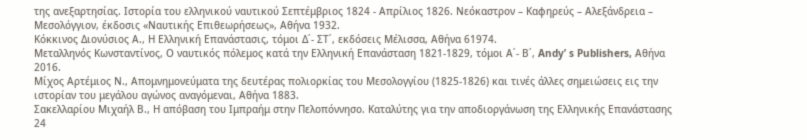της ανεξαρτησίας. Ιστορία του ελληνικού ναυτικού Σεπτέμβριος 1824 - Απρίλιος 1826. Νεόκαστρον – Καφηρεύς – Αλεξάνδρεια – Μεσολόγγιον, έκδοσις «Ναυτικής Επιθεωρήσεως», Αθήνα 1932.
Κόκκινος Διονύσιος Α., Η Ελληνική Επανάστασις, τόμοι Δ΄- ΣΤ΄, εκδόσεις Μέλισσα, Αθήνα 61974.
Μεταλληνός Κωνσταντίνος, Ο ναυτικός πόλεμος κατά την Ελληνική Επανάσταση 1821-1829, τόμοι Α΄- Β΄, Andy’ s Publishers, Αθήνα 2016.
Μίχος Αρτέμιος Ν., Απομνημονεύματα της δευτέρας πολιορκίας του Μεσολογγίου (1825-1826) και τινές άλλες σημειώσεις εις την ιστορίαν του μεγάλου αγώνος αναγόμεναι, Αθήνα 1883.
Σακελλαρίου Μιχαήλ Β., Η απόβαση του Ιμπραήμ στην Πελοπόννησο. Καταλύτης για την αποδιοργάνωση της Ελληνικής Επανάστασης 24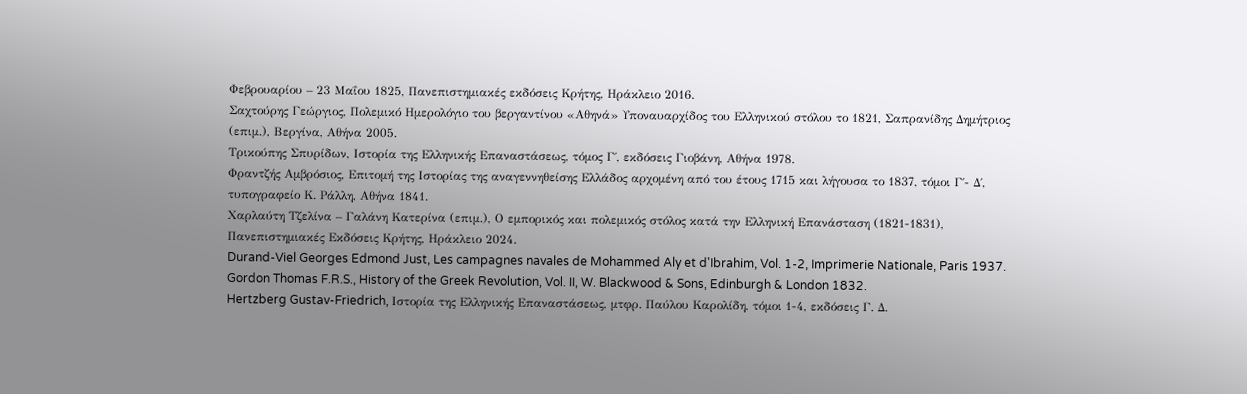Φεβρουαρίου – 23 Μαΐου 1825, Πανεπιστημιακές εκδόσεις Κρήτης, Ηράκλειο 2016.
Σαχτούρης Γεώργιος, Πολεμικό Ημερολόγιο του βεργαντίνου «Αθηνά» Υποναυαρχίδος του Ελληνικού στόλου το 1821, Σαπρανίδης Δημήτριος (επιμ.), Βεργίνα, Αθήνα 2005.
Τρικούπης Σπυρίδων, Ιστορία της Ελληνικής Επαναστάσεως, τόμος Γ΄, εκδόσεις Γιοβάνη, Αθήνα 1978.
Φραντζής Αμβρόσιος, Επιτομή της Ιστορίας της αναγεννηθείσης Ελλάδος αρχομένη από του έτους 1715 και λήγουσα το 1837, τόμοι Γ΄- Δ΄, τυπογραφείο Κ. Ράλλη, Αθήνα 1841.
Χαρλαύτη Τζελίνα – Γαλάνη Κατερίνα (επιμ.), Ο εμπορικός και πολεμικός στόλος κατά την Ελληνική Επανάσταση (1821-1831), Πανεπιστημιακές Εκδόσεις Κρήτης, Ηράκλειο 2024.
Durand-Viel Georges Edmond Just, Les campagnes navales de Mohammed Aly et d'Ibrahim, Vol. 1-2, Imprimerie Nationale, Paris 1937.
Gordon Thomas F.R.S., History of the Greek Revolution, Vol. II, W. Blackwood & Sons, Edinburgh & London 1832.
Hertzberg Gustav-Friedrich, Ιστορία της Ελληνικής Επαναστάσεως, μτφρ. Παύλου Καρολίδη, τόμοι 1-4, εκδόσεις Γ. Δ.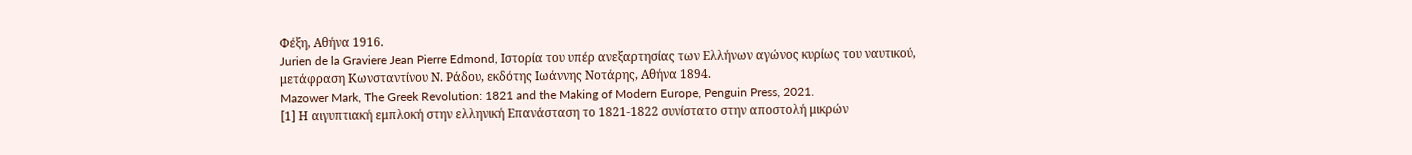Φέξη, Αθήνα 1916.
Jurien de la Graviere Jean Pierre Edmond, Ιστορία του υπέρ ανεξαρτησίας των Ελλήνων αγώνος κυρίως του ναυτικού, μετάφραση Κωνσταντίνου Ν. Ράδου, εκδότης Ιωάννης Νοτάρης, Αθήνα 1894.
Mazower Mark, The Greek Revolution: 1821 and the Making of Modern Europe, Penguin Press, 2021.
[1] Η αιγυπτιακή εμπλοκή στην ελληνική Επανάσταση το 1821-1822 συνίστατο στην αποστολή μικρών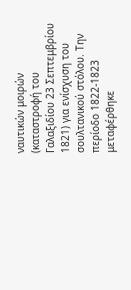ναυτικών μοιρών (καταστροφή του Γαλαξιδίου 23 Σεπτεμβρίου 1821) για ενίσχυση του σουλτανικού στόλου. Την περίοδο 1822-1823 μεταφέρθηκε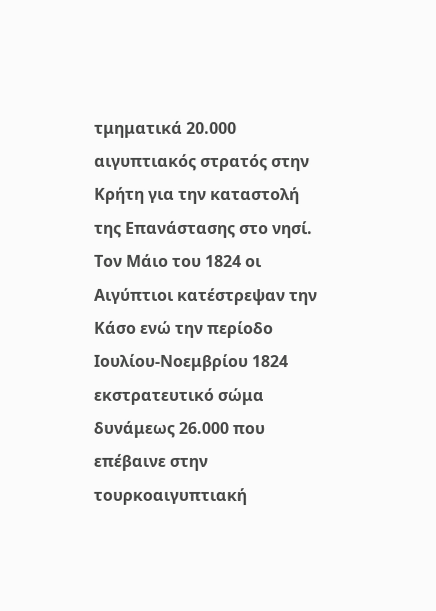τμηματικά 20.000 αιγυπτιακός στρατός στην Κρήτη για την καταστολή της Επανάστασης στο νησί. Τον Μάιο του 1824 οι Αιγύπτιοι κατέστρεψαν την Κάσο ενώ την περίοδο Ιουλίου-Νοεμβρίου 1824 εκστρατευτικό σώμα δυνάμεως 26.000 που επέβαινε στην τουρκοαιγυπτιακή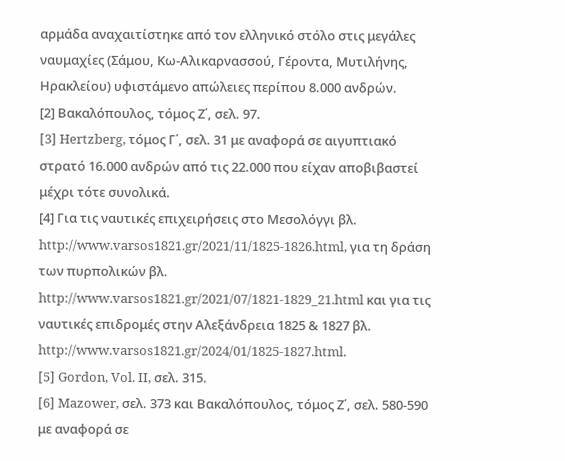αρμάδα αναχαιτίστηκε από τον ελληνικό στόλο στις μεγάλες ναυμαχίες (Σάμου, Κω-Αλικαρνασσού, Γέροντα, Μυτιλήνης, Ηρακλείου) υφιστάμενο απώλειες περίπου 8.000 ανδρών.
[2] Βακαλόπουλος, τόμος Ζ΄, σελ. 97.
[3] Hertzberg, τόμος Γ΄, σελ. 31 με αναφορά σε αιγυπτιακό στρατό 16.000 ανδρών από τις 22.000 που είχαν αποβιβαστεί μέχρι τότε συνολικά.
[4] Για τις ναυτικές επιχειρήσεις στο Μεσολόγγι βλ. http://www.varsos1821.gr/2021/11/1825-1826.html, για τη δράση των πυρπολικών βλ. http://www.varsos1821.gr/2021/07/1821-1829_21.html και για τις ναυτικές επιδρομές στην Αλεξάνδρεια 1825 & 1827 βλ. http://www.varsos1821.gr/2024/01/1825-1827.html.
[5] Gordon, Vol. II, σελ. 315.
[6] Mazower, σελ. 373 και Βακαλόπουλος, τόμος Ζ΄, σελ. 580-590 με αναφορά σε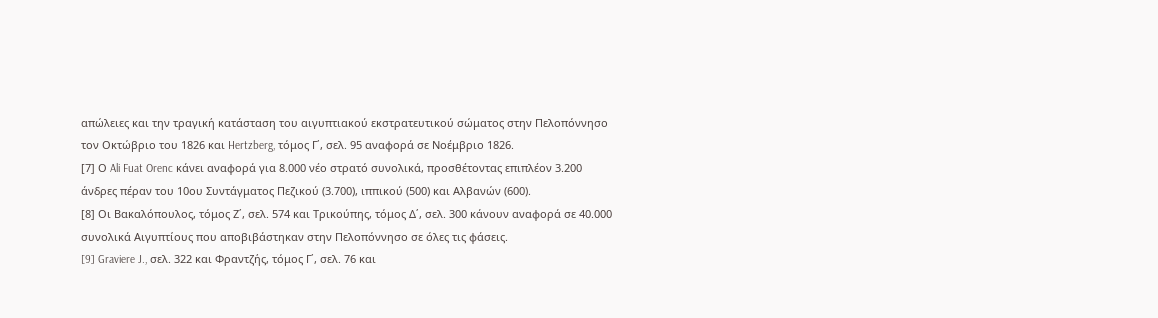απώλειες και την τραγική κατάσταση του αιγυπτιακού εκστρατευτικού σώματος στην Πελοπόννησο τον Οκτώβριο του 1826 και Hertzberg, τόμος Γ΄, σελ. 95 αναφορά σε Νοέμβριο 1826.
[7] Ο Ali Fuat Orenc κάνει αναφορά για 8.000 νέο στρατό συνολικά, προσθέτοντας επιπλέον 3.200 άνδρες πέραν του 10ου Συντάγματος Πεζικού (3.700), ιππικού (500) και Αλβανών (600).
[8] Οι Βακαλόπουλος, τόμος Ζ΄, σελ. 574 και Τρικούπης, τόμος Δ΄, σελ. 300 κάνουν αναφορά σε 40.000 συνολικά Αιγυπτίους που αποβιβάστηκαν στην Πελοπόννησο σε όλες τις φάσεις.
[9] Graviere J., σελ. 322 και Φραντζής, τόμος Γ΄, σελ. 76 και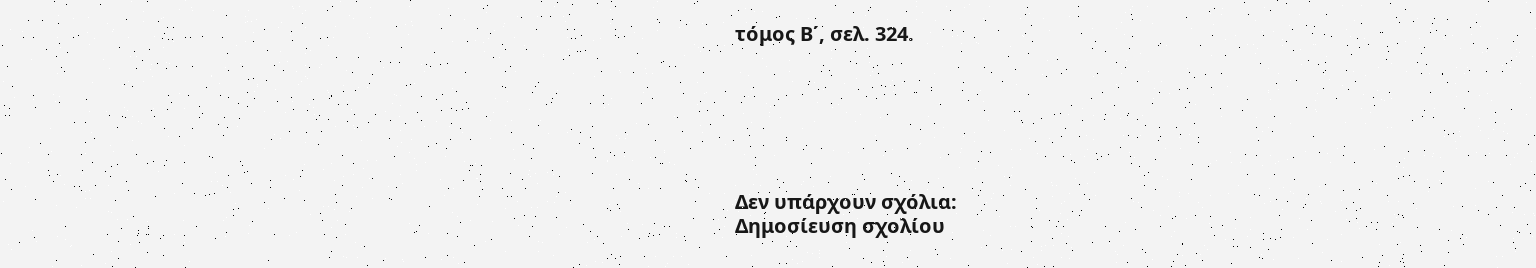τόμος Β΄, σελ. 324.






Δεν υπάρχουν σχόλια:
Δημοσίευση σχολίου